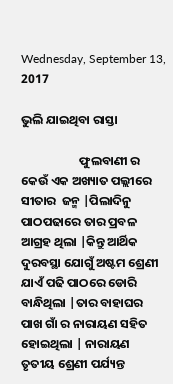Wednesday, September 13, 2017

ଭୁଲି ଯାଇଥିବା ରାସ୍ତା

                     ଫୁଲବାଣୀ ର କେଉଁ ଏକ ଅଖ୍ୟାତ ପଲ୍ଲୀରେ ସୀତାର  ଜନ୍ମ |ପିଲାଦିନୁ ପାଠପଢାରେ ତାର ପ୍ରବଳ ଆଗ୍ରହ ଥିଲା |କିନ୍ତୁ ଆର୍ଥିକ ଦୁରବସ୍ଥା ଯୋଗୁଁ ଅଷ୍ଟମ ଶ୍ରେଣୀ ଯାଏଁ ପଢି ପାଠରେ ଡୋରି ବାନ୍ଧିଥିଲା |ତାର ବାହାଘର ପାଖ ଗାଁ ର ନାରାୟଣ ସହିତ ହୋଇଥିଲା | ନାରାୟଣ  ତୃତୀୟ ଶ୍ରେଣୀ ପର୍ଯ୍ୟନ୍ତ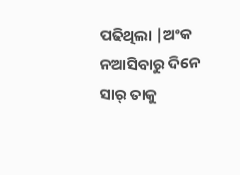ପଢିଥିଲା |ଅଂକ ନଆସିବାରୁ ଦିନେ ସାର୍ ତାକୁ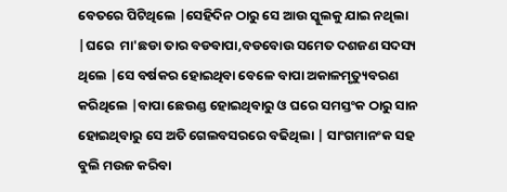ବେତରେ ପିଟିଥିଲେ |ସେହିଦିନ ଠାରୁ ସେ ଆଉ ସ୍କୁଲକୁ ଯାଇ ନଥିଲା |ଘରେ  ମା'ଛଡା ତାର ବଡବାପା,ବଡବୋଉ ସମେତ ଦଶଜଣ ସଦସ୍ୟ ଥିଲେ |ସେ ବର୍ଷକର ହୋଇଥିବା ବେଳେ ବାପା ଅକାଳମୃତ୍ୟୁବରଣ କରିଥିଲେ |ବାପା ଛେଉଣ୍ଡ ହୋଇଥିବାରୁ ଓ ଘରେ ସମସ୍ତଂକ ଠାରୁ ସାନ ହୋଇଥିବାରୁ ସେ ଅତି ଗେଲବସରରେ ବଢିଥିଲା | ସାଂଗମାନଂକ ସହ ବୁଲି ମଉଜ କରିବା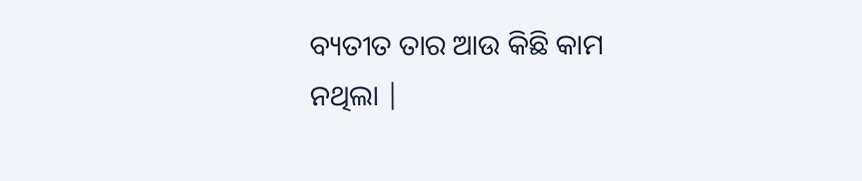ବ୍ୟତୀତ ତାର ଆଉ କିଛି କାମ ନଥିଲା |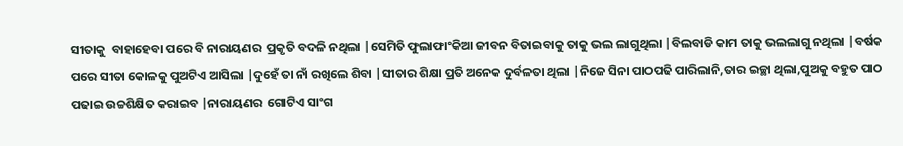ସୀତାକୁ  ବାହାହେବା ପରେ ବି ନାରାୟଣର  ପ୍ରକୃତି ବଦଳି ନଥିଲା |ସେମିତି ଫୁଲାଫାଂକିଆ ଜୀବନ ବିତାଇବାକୁ ତାକୁ ଭଲ ଲାଗୁଥିଲା |ବିଲବାଡି କାମ ତାକୁ ଭଲଲାଗୁ ନଥିଲା |ବର୍ଷକ ପରେ ସୀତା କୋଳକୁ ପୁଅଟିଏ ଆସିଲା |ଦୁହେଁ ତା ନାଁ ରଖିଲେ ଶିବା |ସୀତାର ଶିକ୍ଷା ପ୍ରତି ଅନେକ ଦୁର୍ବଳତା ଥିଲା |ନିଜେ ସିନା ପାଠପଢି ପାରିଲାନି,ତାର ଇଚ୍ଛା ଥିଲା,ପୁଅକୁ ବହୁତ ପାଠ ପଢାଇ ଉଚ୍ଚଶିକ୍ଷିତ କରାଇବ |ନାରାୟଣର  ଗୋଟିଏ ସାଂଗ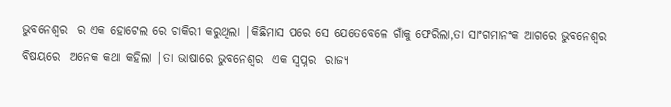ଭୁବନେଶ୍ୱର  ର ଏକ ହୋଟେଲ ରେ ଚାକିରୀ କରୁଥିଲା |କିଛିମାସ ପରେ ସେ ଯେତେବେଳେ ଗାଁକୁ ଫେରିଲା,ତା ସାଂଗମାନଂକ ଆଗରେ ଭୁବନେଶ୍ୱର  ବିଷୟରେ  ଅନେକ କଥା କହିଲା |ତା ଭାଷାରେ ଭୁବନେଶ୍ୱର  ଏକ ସ୍ୱପ୍ନର  ରାଜ୍ୟ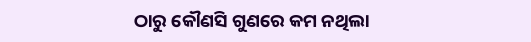ଠାରୁ କୌଣସି ଗୁଣରେ କମ ନଥିଲା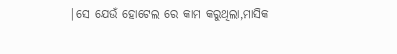|ସେ ଯେଉଁ ହୋଟେଲ ରେ କାମ କରୁଥିଲା,ମାସିକ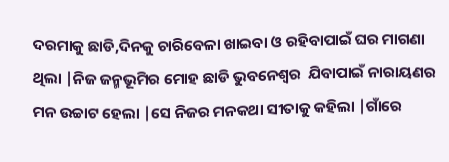ଦରମାକୁ ଛାଡି,ଦିନକୁ ଚାରିବେଳା ଖାଇବା ଓ ରହିବାପାଇଁ ଘର ମାଗଣା ଥିଲା |ନିଜ ଜନ୍ମଭୂମିର ମୋହ ଛାଡି ଭୁବନେଶ୍ୱର  ଯିବାପାଇଁ ନାରାୟଣର ମନ ଉଚ୍ଚାଟ ହେଲା |ସେ ନିଜର ମନକଥା ସୀତାକୁ କହିଲା |ଗାଁରେ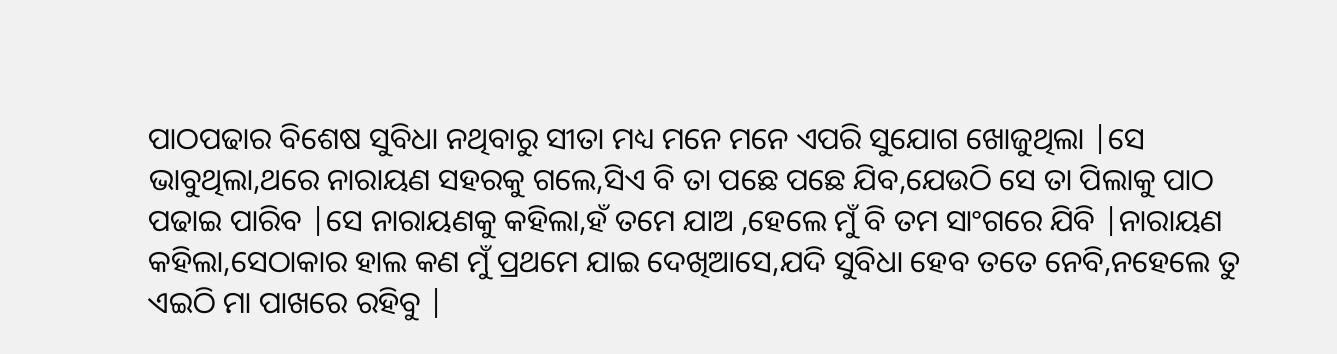ପାଠପଢାର ବିଶେଷ ସୁବିଧା ନଥିବାରୁ ସୀତା ମଧ୍ୟ ମନେ ମନେ ଏପରି ସୁଯୋଗ ଖୋଜୁଥିଲା |ସେ ଭାବୁଥିଲା,ଥରେ ନାରାୟଣ ସହରକୁ ଗଲେ,ସିଏ ବି ତା ପଛେ ପଛେ ଯିବ,ଯେଉଠି ସେ ତା ପିଲାକୁ ପାଠ ପଢାଇ ପାରିବ |ସେ ନାରାୟଣକୁ କହିଲା,ହଁ ତମେ ଯାଅ ,ହେଲେ ମୁଁ ବି ତମ ସାଂଗରେ ଯିବି |ନାରାୟଣ କହିଲା,ସେଠାକାର ହାଲ କଣ ମୁଁ ପ୍ରଥମେ ଯାଇ ଦେଖିଆସେ,ଯଦି ସୁବିଧା ହେବ ତତେ ନେବି,ନହେଲେ ତୁ ଏଇଠି ମା ପାଖରେ ରହିବୁ |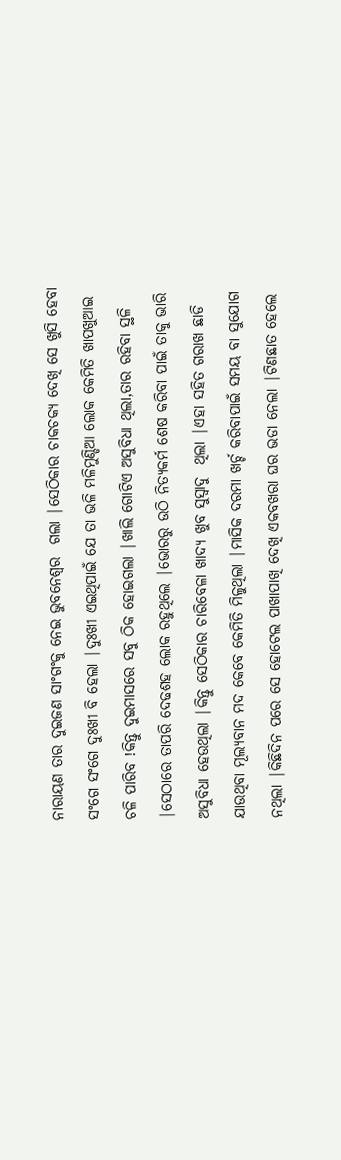ନାରାୟଣ ତାର ଦୁଇଜଣ ସାଂଗଂକୁ ନେଇ ଭୁବନେଶ୍ୱର  ଗଲା |ସେଠିକାର ଚାକଚକ୍ୟ ଦେଖି ସେ ଖୁସି ହେବା ସଂଗେ ସଂଗେ ଦୁଃଖୀ ବି ହେଲା |ଦୁଃଖୀ ଏଇଥିପାଇଁ ଯେ ତା ଭଳି ମଳିମୁଣ୍ଡିଆ ଲୋକ କେମିତି ଖାପଖୁଆଇ ଚଳି ପାରିବ !କିନ୍ତୁ ଦୁଇମାସରେ ସବୁ ଠିକ ହୋଇଗଲା |ଖାଲି ଗୋଟିଏ ଅସୁବିଧା ଥିଲା,ତାର ରହିବା ସ୍ଥଳି |ସେଠାରେ ତାପରି ଦେଢଶହ ଲୋକ ରହୁଥିଲେ |ଭୋରରୁ ଉଠି ନିତ୍ୟକର୍ମ ଶେଷ କରିବା ପାଇଁ ତାକୁ ଭାରି ଅସୁବିଧା ହେଉଥିଲା |କିନ୍ତୁ ସେଠିକାର ଚାରିବେଳା ଖାଦ୍ୟ ଖୁବ ସୁସ୍ୱାଦୁ  ଥିଲା |ଏହା ସହିତ ଗରାଖ ଛାଡି ଯାଉଥିବା ମୂଲ୍ୟବାନ ମଦ କେବେ କେମିତି ମିଳୁଥିଲା |ମାସିକ ଦରମା ଖର୍ଚ୍ଚ କରିବାପାଇଁ ସମୟ ବା ସୁଯୋଗ ନଥିଲା |କିଛିଦିନ ପରେ ସେ ହୋଟେଲ ପାଖାପାଖି ଦେଖି ଏକବଖରା ଘର ଭଡା ନେଲା |ଟିଣଛାତ ହେଲେ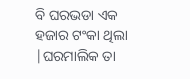ବି ଘରଭଡା ଏକ ହଜାର ଟଂକା ଥିଲା |ଘରମାଲିକ ତା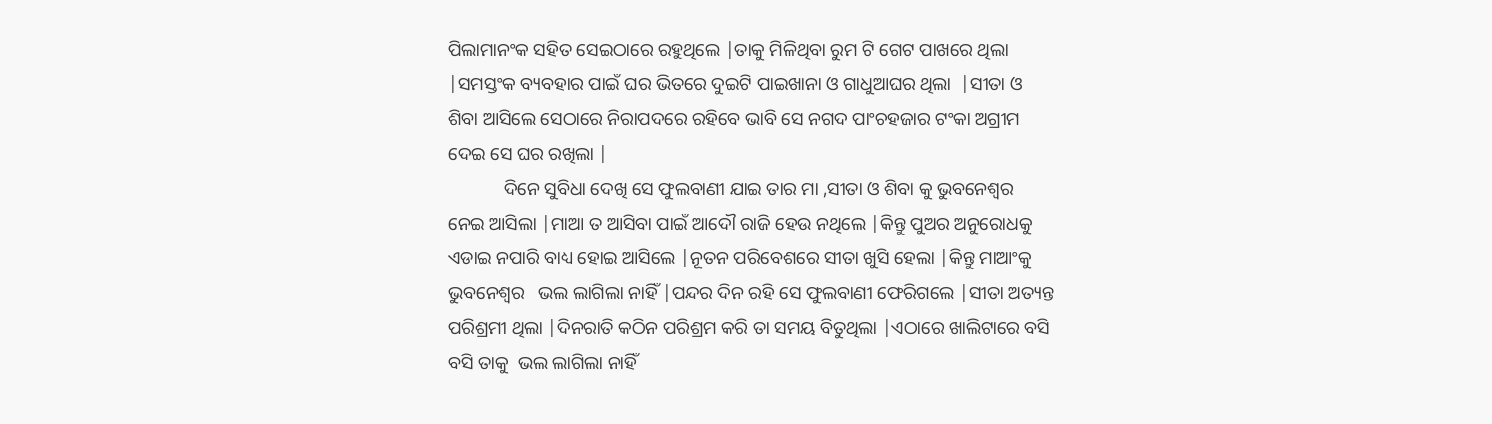ପିଲାମାନଂକ ସହିତ ସେଇଠାରେ ରହୁଥିଲେ |ତାକୁ ମିଳିଥିବା ରୁମ ଟି ଗେଟ ପାଖରେ ଥିଲା |ସମସ୍ତଂକ ବ୍ୟବହାର ପାଇଁ ଘର ଭିତରେ ଦୁଇଟି ପାଇଖାନା ଓ ଗାଧୁଆଘର ଥିଲା  |ସୀତା ଓ ଶିବା ଆସିଲେ ସେଠାରେ ନିରାପଦରେ ରହିବେ ଭାବି ସେ ନଗଦ ପାଂଚହଜାର ଟଂକା ଅଗ୍ରୀମ  ଦେଇ ସେ ଘର ରଖିଲା |
            ଦିନେ ସୁବିଧା ଦେଖି ସେ ଫୁଲବାଣୀ ଯାଇ ତାର ମା ,ସୀତା ଓ ଶିବା କୁ ଭୁବନେଶ୍ୱର  ନେଇ ଆସିଲା |ମାଆ ତ ଆସିବା ପାଇଁ ଆଦୌ ରାଜି ହେଉ ନଥିଲେ |କିନ୍ତୁ ପୁଅର ଅନୁରୋଧକୁ ଏଡାଇ ନପାରି ବାଧ୍ୟ ହୋଇ ଆସିଲେ |ନୂତନ ପରିବେଶରେ ସୀତା ଖୁସି ହେଲା |କିନ୍ତୁ ମାଆଂକୁ ଭୁବନେଶ୍ୱର   ଭଲ ଲାଗିଲା ନାହିଁ |ପନ୍ଦର ଦିନ ରହି ସେ ଫୁଲବାଣୀ ଫେରିଗଲେ |ସୀତା ଅତ୍ୟନ୍ତ ପରିଶ୍ରମୀ ଥିଲା |ଦିନରାତି କଠିନ ପରିଶ୍ରମ କରି ତା ସମୟ ବିତୁଥିଲା |ଏଠାରେ ଖାଲିଟାରେ ବସି ବସି ତାକୁ  ଭଲ ଲାଗିଲା ନାହିଁ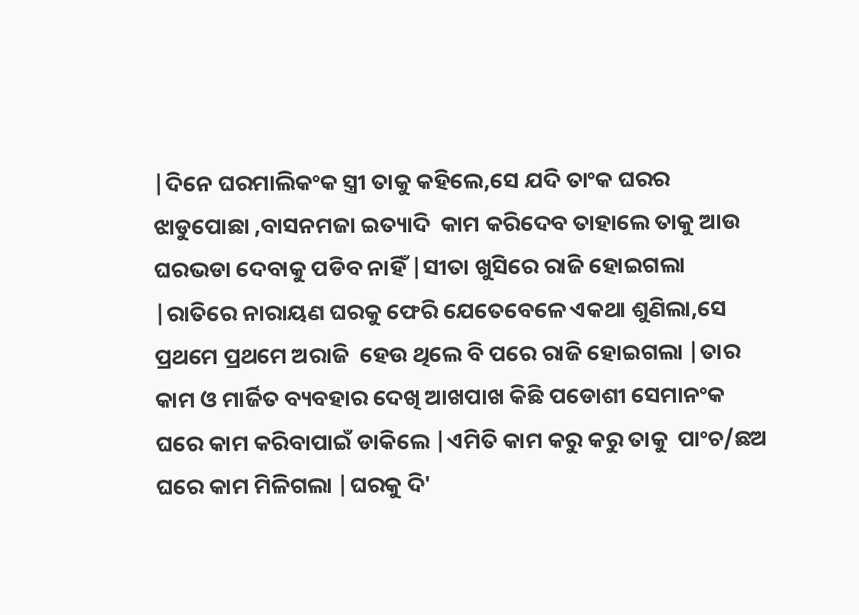|ଦିନେ ଘରମାଲିକଂକ ସ୍ତ୍ରୀ ତାକୁ କହିଲେ,ସେ ଯଦି ତାଂକ ଘରର ଝାଡୁପୋଛା ,ବାସନମଜା ଇତ୍ୟାଦି  କାମ କରିଦେବ ତାହାଲେ ତାକୁ ଆଉ ଘରଭଡା ଦେବାକୁ ପଡିବ ନାହିଁ |ସୀତା ଖୁସିରେ ରାଜି ହୋଇଗଲା |ରାତିରେ ନାରାୟଣ ଘରକୁ ଫେରି ଯେତେବେଳେ ଏକଥା ଶୁଣିଲା,ସେ ପ୍ରଥମେ ପ୍ରଥମେ ଅରାଜି  ହେଉ ଥିଲେ ବି ପରେ ରାଜି ହୋଇଗଲା |ତାର କାମ ଓ ମାର୍ଜିତ ବ୍ୟବହାର ଦେଖି ଆଖପାଖ କିଛି ପଡୋଶୀ ସେମାନଂକ ଘରେ କାମ କରିବାପାଇଁ ଡାକିଲେ |ଏମିତି କାମ କରୁ କରୁ ତାକୁ  ପାଂଚ/ଛଅ ଘରେ କାମ ମିଳିଗଲା |ଘରକୁ ଦି'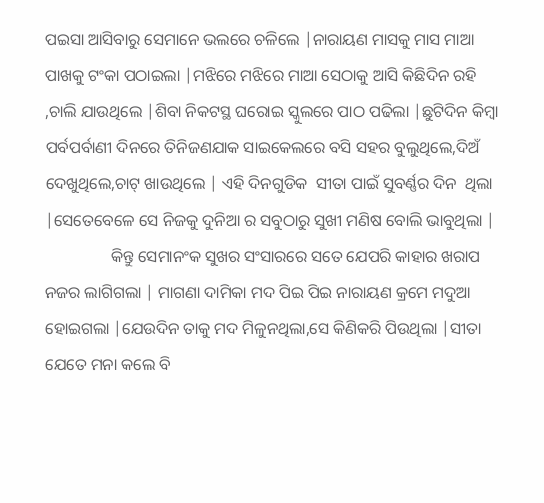ପଇସା ଆସିବାରୁ ସେମାନେ ଭଲରେ ଚଳିଲେ |ନାରାୟଣ ମାସକୁ ମାସ ମାଆ ପାଖକୁ ଟଂକା ପଠାଇଲା |ମଝିରେ ମଝିରେ ମାଆ ସେଠାକୁ ଆସି କିଛିଦିନ ରହି ,ଚାଲି ଯାଉଥିଲେ |ଶିବା ନିକଟସ୍ଥ ଘରୋଇ ସ୍କୁଲରେ ପାଠ ପଢିଲା |ଛୁଟିଦିନ କିମ୍ବା ପର୍ବପର୍ବାଣୀ ଦିନରେ ତିନିଜଣଯାକ ସାଇକେଲରେ ବସି ସହର ବୁଲୁଥିଲେ,ଦିଅଁ ଦେଖୁଥିଲେ,ଚାଟ୍ ଖାଉଥିଲେ | ଏହି ଦିନଗୁଡିକ  ସୀତା ପାଇଁ ସୁବର୍ଣ୍ଣର ଦିନ  ଥିଲା |ସେତେବେଳେ ସେ ନିଜକୁ ଦୁନିଆ ର ସବୁଠାରୁ ସୁଖୀ ମଣିଷ ବୋଲି ଭାବୁଥିଲା |
                କିନ୍ତୁ ସେମାନଂକ ସୁଖର ସଂସାରରେ ସତେ ଯେପରି କାହାର ଖରାପ ନଜର ଲାଗିଗଲା | ମାଗଣା ଦାମିକା ମଦ ପିଇ ପିଇ ନାରାୟଣ କ୍ରମେ ମଦୁଆ ହୋଇଗଲା |ଯେଉଦିନ ତାକୁ ମଦ ମିଳୁନଥିଲା,ସେ କିଣିକରି ପିଉଥିଲା |ସୀତା ଯେତେ ମନା କଲେ ବି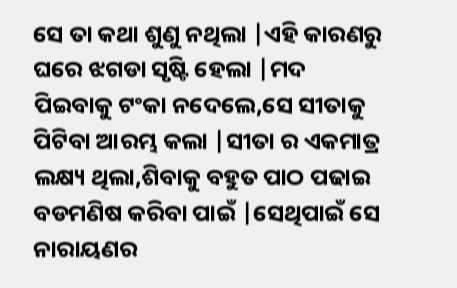ସେ ତା କଥା ଶୁଣୁ ନଥିଲା |ଏହି କାରଣରୁ ଘରେ ଝଗଡା ସୃଷ୍ଟି ହେଲା |ମଦ ପିଇବାକୁ ଟଂକା ନଦେଲେ,ସେ ସୀତାକୁ ପିଟିବା ଆରମ୍ଭ କଲା |ସୀତା ର ଏକମାତ୍ର ଲକ୍ଷ୍ୟ ଥିଲା,ଶିବାକୁ ବହୁତ ପାଠ ପଢାଇ ବଡମଣିଷ କରିବା ପାଇଁ |ସେଥିପାଇଁ ସେ ନାରାୟଣର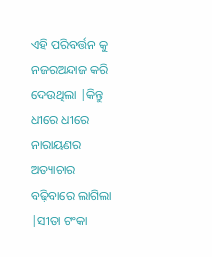ଏହି ପରିବର୍ତ୍ତନ କୁ ନଜରଅନ୍ଦାଜ କରି ଦେଉଥିଲା |କିନ୍ତୁ ଧୀରେ ଧୀରେ ନାରାୟଣର ଅତ୍ୟାଚାର ବଢ଼ିବାରେ ଲାଗିଲା |ସୀତା ଟଂକା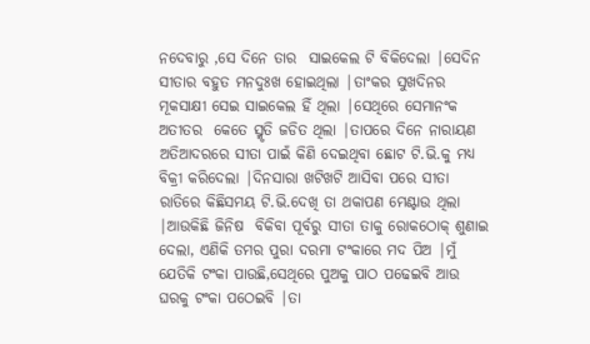ନଦେବାରୁ ,ସେ ଦିନେ ତାର  ସାଇକେଲ ଟି ବିକିଦେଲା |ସେଦିନ ସୀତାର ବହୁତ ମନଦୁଃଖ ହୋଇଥିଲା |ତାଂକର ସୁଖଦିନର ମୂକସାକ୍ଷୀ ସେଇ ସାଇକେଲ ହିଁ ଥିଲା |ସେଥିରେ ସେମାନଂକ ଅତୀତର  କେତେ ସ୍ମୃତି ଜଡିତ ଥିଲା |ତାପରେ ଦିନେ ନାରାୟଣ ଅତିଆଦରରେ ସୀତା ପାଇଁ କିଣି ଦେଇଥିବା ଛୋଟ ଟି.ଭି.କୁ ମଧ୍ୟ ବିକ୍ରୀ କରିଦେଲା |ଦିନସାରା ଖଟିଖଟି ଆସିବା ପରେ ସୀତା ରାତିରେ କିଛିସମୟ ଟି.ଭି.ଦେଖି ତା ଥକାପଣ ମେଣ୍ଟାଉ ଥିଲା |ଆଉକିଛି ଜିନିଷ  ବିକିବା ପୂର୍ବରୁ ସୀତା ତାକୁ ରୋକଠୋକ୍ ଶୁଣାଇ ଦେଲା, ଏଣିକି ତମର ପୁରା ଦରମା ଟଂକାରେ ମଦ ପିଅ |ମୁଁ ଯେତିକି ଟଂକା ପାଉଛି,ସେଥିରେ ପୁଅକୁ ପାଠ ପଢେଇବି ଆଉ ଘରକୁ ଟଂକା ପଠେଇବି |ତା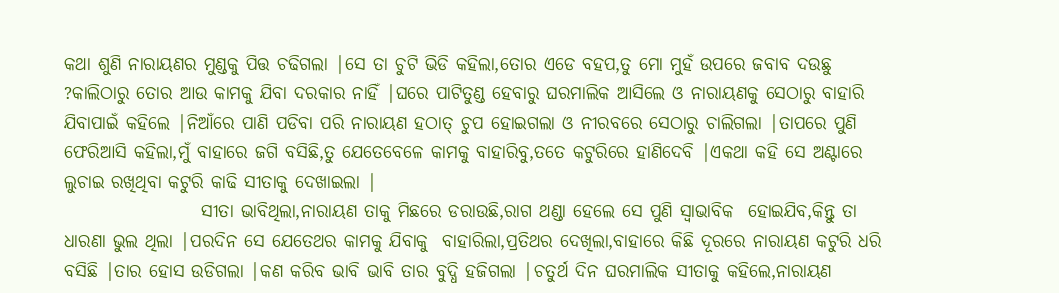କଥା ଶୁଣି ନାରାୟଣର ମୁଣ୍ଡକୁ ପିତ୍ତ ଚଢିଗଲା |ସେ ତା ଚୁଟି ଭିଡି କହିଲା,ତୋର ଏଡେ ବହପ,ତୁ ମୋ ମୁହଁ ଉପରେ ଜବାବ ଦଉଛୁ ?କାଲିଠାରୁ ତୋର ଆଉ କାମକୁ ଯିବା ଦରକାର ନାହିଁ |ଘରେ ପାଟିତୁଣ୍ଡ ହେବାରୁ ଘରମାଲିକ ଆସିଲେ ଓ ନାରାୟଣକୁ ସେଠାରୁ ବାହାରି ଯିବାପାଇଁ କହିଲେ |ନିଆଁରେ ପାଣି ପଡିବା ପରି ନାରାୟଣ ହଠାତ୍ ଚୁପ ହୋଇଗଲା ଓ ନୀରବରେ ସେଠାରୁ ଚାଲିଗଲା |ତାପରେ ପୁଣି ଫେରିଆସି କହିଲା,ମୁଁ ବାହାରେ ଜଗି ବସିଛି,ତୁ ଯେତେବେଳେ କାମକୁ ବାହାରିବୁ,ତତେ କଟୁରିରେ ହାଣିଦେବି |ଏକଥା କହି ସେ ଅଣ୍ଟାରେ ଲୁଚାଇ ରଖିଥିବା କଟୁରି କାଢି ସୀତାକୁ ଦେଖାଇଲା |
                   ସୀତା ଭାବିଥିଲା,ନାରାୟଣ ତାକୁ ମିଛରେ ଡରାଉଛି,ରାଗ ଥଣ୍ଡା ହେଲେ ସେ ପୁଣି ସ୍ୱାଭାବିକ  ହୋଇଯିବ,କିନ୍ତୁ ତା ଧାରଣା ଭୁଲ ଥିଲା |ପରଦିନ ସେ ଯେତେଥର କାମକୁ ଯିବାକୁ  ବାହାରିଲା,ପ୍ରତିଥର ଦେଖିଲା,ବାହାରେ କିଛି ଦୂରରେ ନାରାୟଣ କଟୁରି ଧରି ବସିଛି |ତାର ହୋସ ଉଡିଗଲା |କଣ କରିବ ଭାବି ଭାବି ତାର ବୁଦ୍ଧି ହଜିଗଲା |ଚତୁର୍ଥ ଦିନ ଘରମାଲିକ ସୀତାକୁ କହିଲେ,ନାରାୟଣ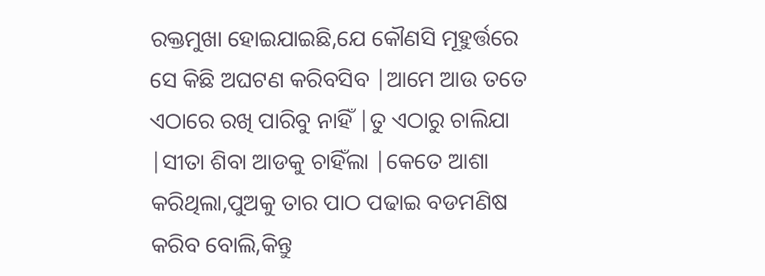ରକ୍ତମୁଖା ହୋଇଯାଇଛି,ଯେ କୌଣସି ମୂହୁର୍ତ୍ତରେ ସେ କିଛି ଅଘଟଣ କରିବସିବ |ଆମେ ଆଉ ତତେ ଏଠାରେ ରଖି ପାରିବୁ ନାହିଁ |ତୁ ଏଠାରୁ ଚାଲିଯା |ସୀତା ଶିବା ଆଡକୁ ଚାହିଁଲା |କେତେ ଆଶା କରିଥିଲା,ପୁଅକୁ ତାର ପାଠ ପଢାଇ ବଡମଣିଷ କରିବ ବୋଲି,କିନ୍ତୁ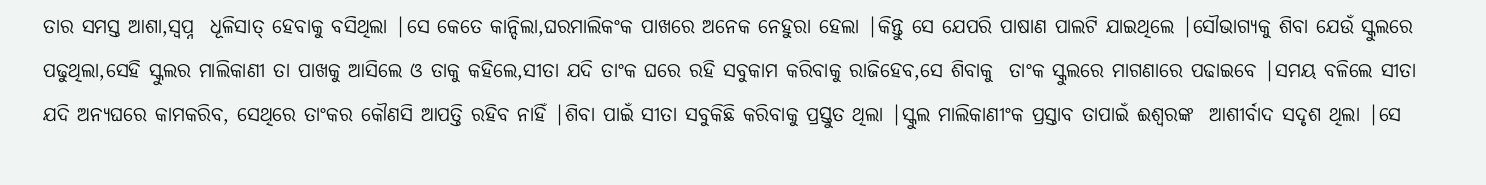ତାର ସମସ୍ତ ଆଶା,ସ୍ୱପ୍ନ  ଧୂଳିସାତ୍ ହେବାକୁ ବସିଥିଲା |ସେ କେତେ କାନ୍ଦିଲା,ଘରମାଲିକଂକ ପାଖରେ ଅନେକ ନେହୁରା ହେଲା |କିନ୍ତୁ ସେ ଯେପରି ପାଷାଣ ପାଲଟି ଯାଇଥିଲେ |ସୌଭାଗ୍ୟକୁ ଶିବା ଯେଉଁ ସ୍କୁଲରେ ପଢୁଥିଲା,ସେହି ସ୍କୁଲର ମାଲିକାଣୀ ତା ପାଖକୁ ଆସିଲେ ଓ ତାକୁ କହିଲେ,ସୀତା ଯଦି ତାଂକ ଘରେ ରହି ସବୁକାମ କରିବାକୁ ରାଜିହେବ,ସେ ଶିବାକୁ  ତାଂକ ସ୍କୁଲରେ ମାଗଣାରେ ପଢାଇବେ |ସମୟ ବଳିଲେ ସୀତା ଯଦି ଅନ୍ୟଘରେ କାମକରିବ, ସେଥିରେ ତାଂକର କୌଣସି ଆପତ୍ତି ରହିବ ନାହିଁ |ଶିବା ପାଇଁ ସୀତା ସବୁକିଛି କରିବାକୁ ପ୍ରସ୍ତୁତ ଥିଲା |ସ୍କୁଲ ମାଲିକାଣୀଂକ ପ୍ରସ୍ତାବ ତାପାଇଁ ଈଶ୍ୱରଙ୍କ  ଆଶୀର୍ବାଦ ସଦୃଶ ଥିଲା |ସେ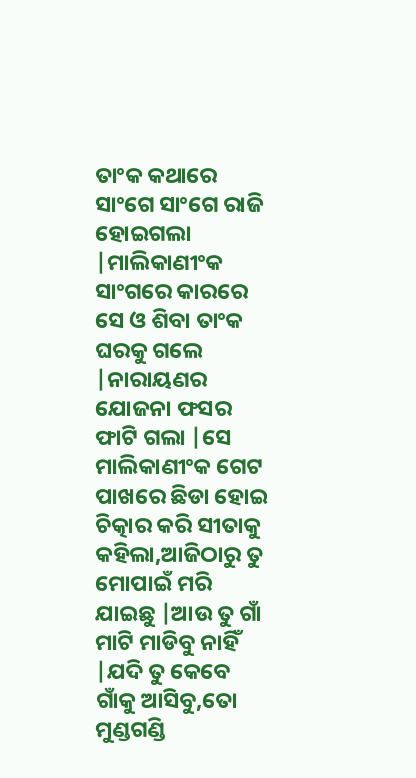ତାଂକ କଥାରେ ସାଂଗେ ସାଂଗେ ରାଜି ହୋଇଗଲା |ମାଲିକାଣୀଂକ ସାଂଗରେ କାରରେ ସେ ଓ ଶିବା ତାଂକ ଘରକୁ ଗଲେ |ନାରାୟଣର ଯୋଜନା ଫସର ଫାଟି ଗଲା |ସେ ମାଲିକାଣୀଂକ ଗେଟ ପାଖରେ ଛିଡା ହୋଇ ଚିତ୍କାର କରି ସୀତାକୁ  କହିଲା,ଆଜିଠାରୁ ତୁ ମୋପାଇଁ ମରି ଯାଇଛୁ |ଆଉ ତୁ ଗାଁ ମାଟି ମାଡିବୁ ନାହିଁ |ଯଦି ତୁ କେବେ ଗାଁକୁ ଆସିବୁ,ତୋ ମୁଣ୍ଡଗଣ୍ଡି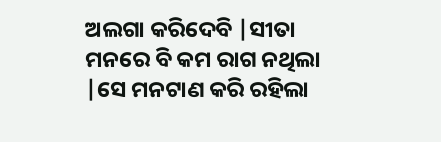ଅଲଗା କରିଦେବି |ସୀତା ମନରେ ବି କମ ରାଗ ନଥିଲା |ସେ ମନଟାଣ କରି ରହିଲା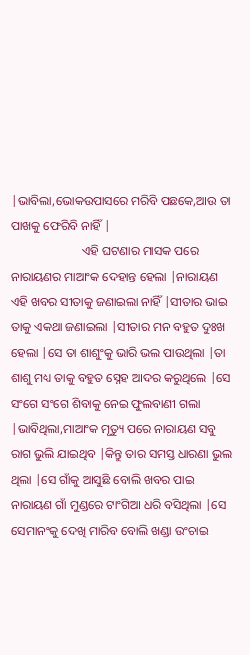|ଭାବିଲା,ଭୋକଉପାସରେ ମରିବି ପଛକେ,ଆଉ ତା ପାଖକୁ ଫେରିବି ନାହିଁ |
                       ଏହି ଘଟଣାର ମାସକ ପରେ ନାରାୟଣର ମାଆଂକ ଦେହାନ୍ତ ହେଲା |ନାରାୟଣ ଏହି ଖବର ସୀତାକୁ ଜଣାଇଲା ନାହିଁ |ସୀତାର ଭାଇ ତାକୁ ଏକଥା ଜଣାଇଲା |ସୀତାର ମନ ବହୁତ ଦୁଃଖ ହେଲା |ସେ ତା ଶାଶୁଂକୁ ଭାରି ଭଲ ପାଉଥିଲା |ତା ଶାଶୁ ମଧ୍ୟ ତାକୁ ବହୁତ ସ୍ନେହ ଆଦର କରୁଥିଲେ |ସେ ସଂଗେ ସଂଗେ ଶିବାକୁ ନେଇ ଫୁଲବାଣୀ ଗଲା |ଭାବିଥିଲା,ମାଆଂକ ମୃତ୍ୟୁ ପରେ ନାରାୟଣ ସବୁ ରାଗ ଭୁଲି ଯାଇଥିବ |କିନ୍ତୁ ତାର ସମସ୍ତ ଧାରଣା ଭୁଲ ଥିଲା |ସେ ଗାଁକୁ ଆସୁଛି ବୋଲି ଖବର ପାଇ ନାରାୟଣ ଗାଁ ମୁଣ୍ଡରେ ଟାଂଗିଆ ଧରି ବସିଥିଲା |ସେ ସେମାନଂକୁ ଦେଖି ମାରିବ ବୋଲି ଖଣ୍ଡା ଉଂଚାଇ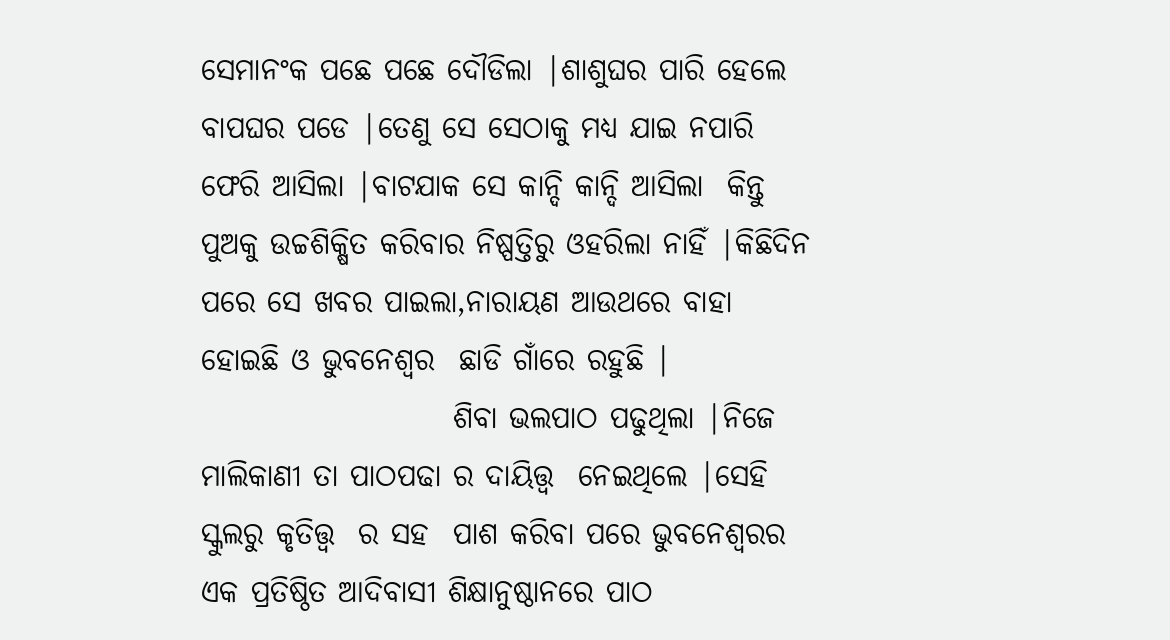ସେମାନଂକ ପଛେ ପଛେ ଦୌଡିଲା |ଶାଶୁଘର ପାରି ହେଲେ ବାପଘର ପଡେ |ତେଣୁ ସେ ସେଠାକୁ ମଧ୍ୟ ଯାଇ ନପାରି ଫେରି ଆସିଲା |ବାଟଯାକ ସେ କାନ୍ଦି କାନ୍ଦି ଆସିଲା  କିନ୍ତୁ ପୁଅକୁ ଉଚ୍ଚଶିକ୍ଷିତ କରିବାର ନିଷ୍ପତ୍ତିରୁ ଓହରିଲା ନାହିଁ |କିଛିଦିନ ପରେ ସେ ଖବର ପାଇଲା,ନାରାୟଣ ଆଉଥରେ ବାହା ହୋଇଛି ଓ ଭୁବନେଶ୍ୱର  ଛାଡି ଗାଁରେ ରହୁଛି |
                     ଶିବା ଭଲପାଠ ପଢୁଥିଲା |ନିଜେ ମାଲିକାଣୀ ତା ପାଠପଢା ର ଦାୟିତ୍ତ୍ୱ  ନେଇଥିଲେ |ସେହି ସ୍କୁଲରୁ କୃତିତ୍ତ୍ୱ  ର ସହ  ପାଶ କରିବା ପରେ ଭୁବନେଶ୍ୱରର  ଏକ ପ୍ରତିଷ୍ଠିତ ଆଦିବାସୀ ଶିକ୍ଷାନୁଷ୍ଠାନରେ ପାଠ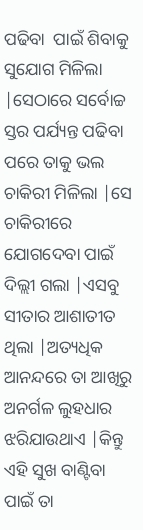ପଢିବା  ପାଇଁ ଶିବାକୁ ସୁଯୋଗ ମିଳିଲା  |ସେଠାରେ ସର୍ବୋଚ୍ଚ ସ୍ତର ପର୍ଯ୍ୟନ୍ତ ପଢିବା ପରେ ତାକୁ ଭଲ ଚାକିରୀ ମିଳିଲା |ସେ ଚାକିରୀରେ ଯୋଗଦେବା ପାଇଁ ଦିଲ୍ଲୀ ଗଲା |ଏସବୁ ସୀତାର ଆଶାତୀତ ଥିଲା |ଅତ୍ୟଧିକ ଆନନ୍ଦରେ ତା ଆଖିରୁ ଅନର୍ଗଳ ଲୁହଧାର ଝରିଯାଉଥାଏ |କିନ୍ତୁ ଏହି ସୁଖ ବାଣ୍ଟିବା ପାଇଁ ତା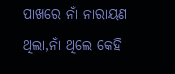ପାଖରେ ନାଁ ନାରାୟଣ ଥିଲା,ନାଁ ଥିଲେ କେହି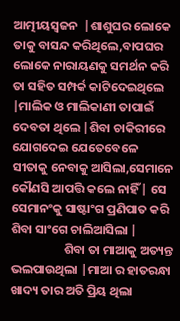ଆତ୍ମୀୟସ୍ୱଜନ  |ଶାଶୁଘର ଲୋକେ ତାକୁ ବାସନ୍ଦ କରିଥିଲେ,ବାପଘର ଲୋକେ ନାରାୟଣକୁ ସମର୍ଥନ କରି ତା ସହିତ ସମ୍ପର୍କ କାଟିଦେଇଥିଲେ |ମାଲିକ ଓ ମାଲିକାଣୀ ତାପାଇଁ ଦେବତା ଥିଲେ |ଶିବା ଚାକିରୀରେ ଯୋଗଦେଇ ଯେତେବେଳେ ସୀତାକୁ ନେବାକୁ ଆସିଲା,ସେମାନେ କୌଣସି ଆପତ୍ତି କଲେ ନାହିଁ | ସେ ସେମାନଂକୁ ସାଷ୍ଟାଂଗ ପ୍ରଣିପାତ କରି  ଶିବା ସାଂଗେ ଚାଲିଆସିଲା |
                   ଶିବା ତା ମାଆକୁ ଅତ୍ୟନ୍ତ ଭଲପାଉଥିଲା |ମାଆ ର ହାତରନ୍ଧା ଖାଦ୍ୟ ତାର ଅତି ପ୍ରିୟ ଥିଲା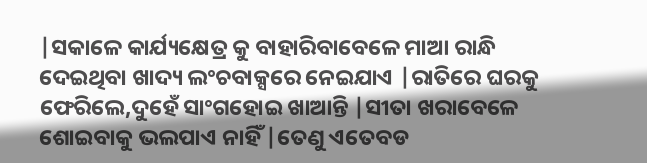|ସକାଳେ କାର୍ଯ୍ୟକ୍ଷେତ୍ର କୁ ବାହାରିବାବେଳେ ମାଆ ରାନ୍ଧି ଦେଇଥିବା ଖାଦ୍ୟ ଲଂଚବାକ୍ସରେ ନେଇଯାଏ |ରାତିରେ ଘରକୁ ଫେରିଲେ,ଦୁହେଁ ସାଂଗହୋଇ ଖାଆନ୍ତି |ସୀତା ଖରାବେଳେ ଶୋଇବାକୁ ଭଲପାଏ ନାହିଁ |ତେଣୁ ଏତେବଡ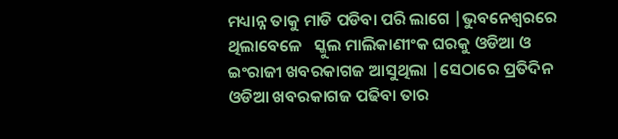ମଧ୍ୟାନ୍ନ ତାକୁ ମାଡି ପଡିବା ପରି ଲାଗେ |ଭୁବନେଶ୍ୱରରେ  ଥିଲାବେଳେ   ସ୍କୁଲ ମାଲିକାଣୀଂକ ଘରକୁ ଓଡିଆ ଓ ଇଂରାଜୀ ଖବରକାଗଜ ଆସୁଥିଲା |ସେଠାରେ ପ୍ରତିଦିନ ଓଡିଆ ଖବରକାଗଜ ପଢିବା ତାର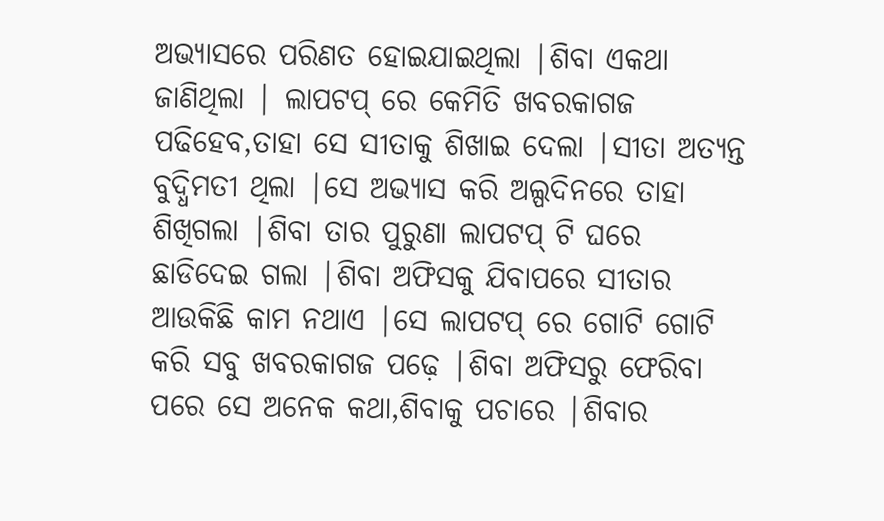ଅଭ୍ୟାସରେ ପରିଣତ ହୋଇଯାଇଥିଲା |ଶିବା ଏକଥା ଜାଣିଥିଲା | ଲାପଟପ୍ ରେ କେମିତି ଖବରକାଗଜ ପଢିହେବ,ତାହା ସେ ସୀତାକୁ ଶିଖାଇ ଦେଲା |ସୀତା ଅତ୍ୟନ୍ତ ବୁଦ୍ଧିମତୀ ଥିଲା |ସେ ଅଭ୍ୟାସ କରି ଅଲ୍ପଦିନରେ ତାହା ଶିଖିଗଲା |ଶିବା ତାର ପୁରୁଣା ଲାପଟପ୍ ଟି ଘରେ ଛାଡିଦେଇ ଗଲା |ଶିବା ଅଫିସକୁ ଯିବାପରେ ସୀତାର ଆଉକିଛି କାମ ନଥାଏ |ସେ ଲାପଟପ୍ ରେ ଗୋଟି ଗୋଟି କରି ସବୁ ଖବରକାଗଜ ପଢ଼େ |ଶିବା ଅଫିସରୁ ଫେରିବା ପରେ ସେ ଅନେକ କଥା,ଶିବାକୁ ପଚାରେ |ଶିବାର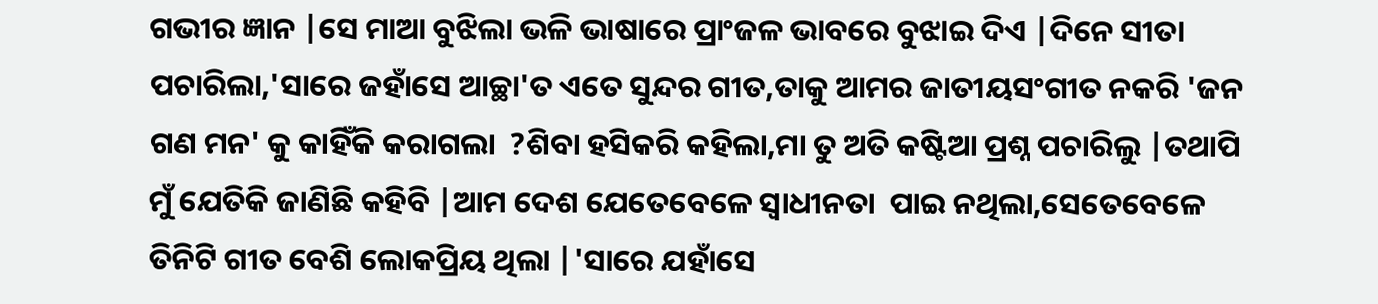ଗଭୀର ଜ୍ଞାନ |ସେ ମାଆ ବୁଝିଲା ଭଳି ଭାଷାରେ ପ୍ରାଂଜଳ ଭାବରେ ବୁଝାଇ ଦିଏ |ଦିନେ ସୀତା ପଚାରିଲା,'ସାରେ ଜହାଁସେ ଆଚ୍ଛା'ତ ଏତେ ସୁନ୍ଦର ଗୀତ,ତାକୁ ଆମର ଜାତୀୟସଂଗୀତ ନକରି 'ଜନ ଗଣ ମନ' କୁ କାହିଁକି କରାଗଲା  ?ଶିବା ହସିକରି କହିଲା,ମା ତୁ ଅତି କଷ୍ଟିଆ ପ୍ରଶ୍ନ ପଚାରିଲୁ |ତଥାପି ମୁଁ ଯେତିକି ଜାଣିଛି କହିବି |ଆମ ଦେଶ ଯେତେବେଳେ ସ୍ୱାଧୀନତା  ପାଇ ନଥିଲା,ସେତେବେଳେ ତିନିଟି ଗୀତ ବେଶି ଲୋକପ୍ରିୟ ଥିଲା |'ସାରେ ଯହାଁସେ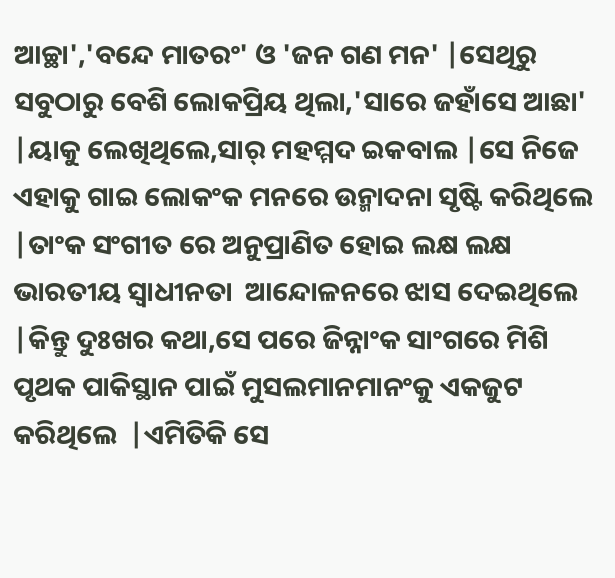ଆଚ୍ଛା','ବନ୍ଦେ ମାତରଂ' ଓ 'ଜନ ଗଣ ମନ' |ସେଥିରୁ ସବୁଠାରୁ ବେଶି ଲୋକପ୍ରିୟ ଥିଲା,'ସାରେ ଜହାଁସେ ଆଛା' |ୟାକୁ ଲେଖିଥିଲେ,ସାର୍ ମହମ୍ମଦ ଇକବାଲ |ସେ ନିଜେ ଏହାକୁ ଗାଇ ଲୋକଂକ ମନରେ ଉନ୍ମାଦନା ସୃଷ୍ଟି କରିଥିଲେ |ତାଂକ ସଂଗୀତ ରେ ଅନୁପ୍ରାଣିତ ହୋଇ ଲକ୍ଷ ଲକ୍ଷ ଭାରତୀୟ ସ୍ୱାଧୀନତା  ଆନ୍ଦୋଳନରେ ଝାସ ଦେଇଥିଲେ |କିନ୍ତୁ ଦୁଃଖର କଥା,ସେ ପରେ ଜିନ୍ନାଂକ ସାଂଗରେ ମିଶି ପୃଥକ ପାକିସ୍ଥାନ ପାଇଁ ମୁସଲମାନମାନଂକୁ ଏକଜୁଟ କରିଥିଲେ  |ଏମିତିକି ସେ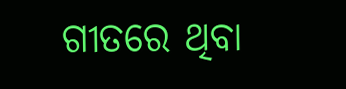ଗୀତରେ ଥିବା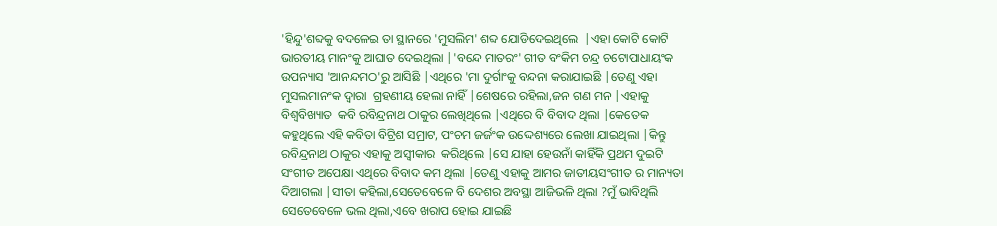'ହିନ୍ଦୁ'ଶବ୍ଦକୁ ବଦଳେଇ ତା ସ୍ଥାନରେ 'ମୁସଲିମ' ଶବ୍ଦ ଯୋଡିଦେଇଥିଲେ  |ଏହା କୋଟି କୋଟି ଭାରତୀୟ ମାନଂକୁ ଆଘାତ ଦେଇଥିଲା |'ବନ୍ଦେ ମାତରଂ' ଗୀତ ବଂକିମ ଚନ୍ଦ୍ର ଚଟୋପାଧାୟଂକ ଉପନ୍ୟାସ 'ଆନନ୍ଦମଠ'ରୁ ଆସିଛି |ଏଥିରେ 'ମା ଦୁର୍ଗାଂକୁ ବନ୍ଦନା କରାଯାଇଛି |ତେଣୁ ଏହା ମୁସଲମାନଂକ ଦ୍ୱାରା  ଗ୍ରହଣୀୟ ହେଲା ନାହିଁ |ଶେଷରେ ରହିଲା,ଜନ ଗଣ ମନ |ଏହାକୁ ବିଶ୍ୱବିଖ୍ୟାତ  କବି ରବିନ୍ଦ୍ରନାଥ ଠାକୁର ଲେଖିଥିଲେ |ଏଥିରେ ବି ବିବାଦ ଥିଲା |କେତେକ କହୁଥିଲେ ଏହି କବିତା ବିଟ୍ରିଶ ସମ୍ରାଟ, ପଂଚମ ଜର୍ଜଂକ ଉଦ୍ଦେଶ୍ୟରେ ଲେଖା ଯାଇଥିଲା |କିନ୍ତୁ ରବିନ୍ଦ୍ରନାଥ ଠାକୁର ଏହାକୁ ଅସ୍ୱୀକାର  କରିଥିଲେ |ସେ ଯାହା ହେଉନାଁ କାହିଁକି ପ୍ରଥମ ଦୁଇଟି ସଂଗୀତ ଅପେକ୍ଷା ଏଥିରେ ବିବାଦ କମ ଥିଲା |ତେଣୁ ଏହାକୁ ଆମର ଜାତୀୟସଂଗୀତ ର ମାନ୍ୟତା ଦିଆଗଲା |ସୀତା କହିଲା,ସେତେବେଳେ ବି ଦେଶର ଅବସ୍ଥା ଆଜିଭଳି ଥିଲା ?ମୁଁ ଭାବିଥିଲି ସେତେବେଳେ ଭଲ ଥିଲା,ଏବେ ଖରାପ ହୋଇ ଯାଇଛି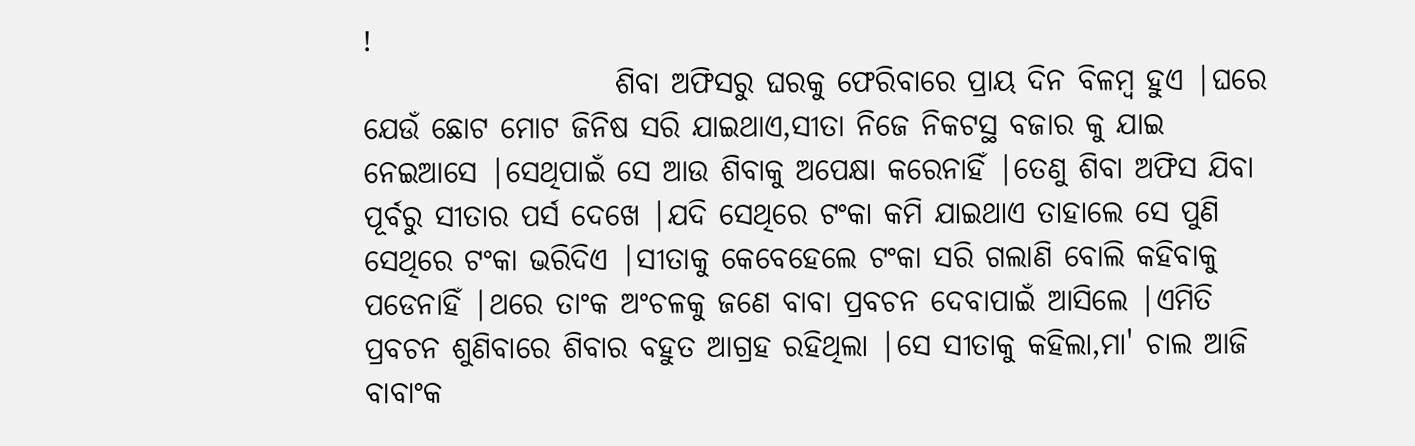!
                     ଶିବା ଅଫିସରୁ ଘରକୁ ଫେରିବାରେ ପ୍ରାୟ ଦିନ ବିଳମ୍ବ ହୁଏ |ଘରେ ଯେଉଁ ଛୋଟ ମୋଟ ଜିନିଷ ସରି ଯାଇଥାଏ,ସୀତା ନିଜେ ନିକଟସ୍ଥ ବଜାର କୁ ଯାଇ ନେଇଆସେ |ସେଥିପାଇଁ ସେ ଆଉ ଶିବାକୁ ଅପେକ୍ଷା କରେନାହିଁ |ତେଣୁ ଶିବା ଅଫିସ ଯିବା ପୂର୍ବରୁ ସୀତାର ପର୍ସ ଦେଖେ |ଯଦି ସେଥିରେ ଟଂକା କମି ଯାଇଥାଏ ତାହାଲେ ସେ ପୁଣି ସେଥିରେ ଟଂକା ଭରିଦିଏ |ସୀତାକୁ କେବେହେଲେ ଟଂକା ସରି ଗଲାଣି ବୋଲି କହିବାକୁ ପଡେନାହିଁ |ଥରେ ତାଂକ ଅଂଚଳକୁ ଜଣେ ବାବା ପ୍ରବଚନ ଦେବାପାଇଁ ଆସିଲେ |ଏମିତି ପ୍ରବଚନ ଶୁଣିବାରେ ଶିବାର ବହୁତ ଆଗ୍ରହ ରହିଥିଲା |ସେ ସୀତାକୁ କହିଲା,ମା' ଚାଲ ଆଜି ବାବାଂକ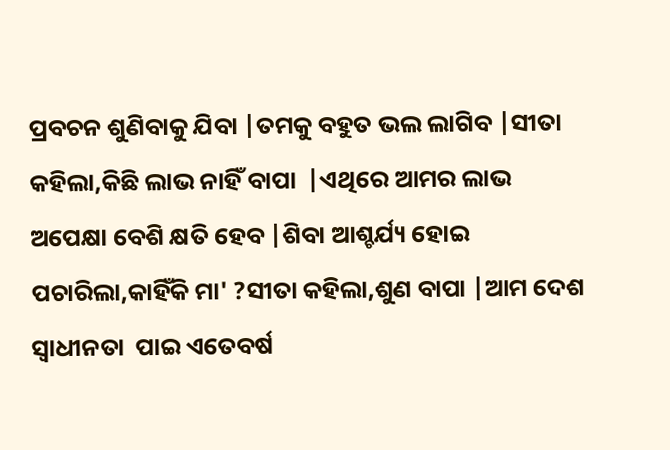ପ୍ରବଚନ ଶୁଣିବାକୁ ଯିବା |ତମକୁ ବହୁତ ଭଲ ଲାଗିବ |ସୀତା କହିଲା,କିଛି ଲାଭ ନାହିଁ ବାପା  |ଏଥିରେ ଆମର ଲାଭ ଅପେକ୍ଷା ବେଶି କ୍ଷତି ହେବ |ଶିବା ଆଶ୍ଚର୍ଯ୍ୟ ହୋଇ ପଚାରିଲା,କାହିଁକି ମା' ?ସୀତା କହିଲା,ଶୁଣ ବାପା |ଆମ ଦେଶ ସ୍ୱାଧୀନତା  ପାଇ ଏତେବର୍ଷ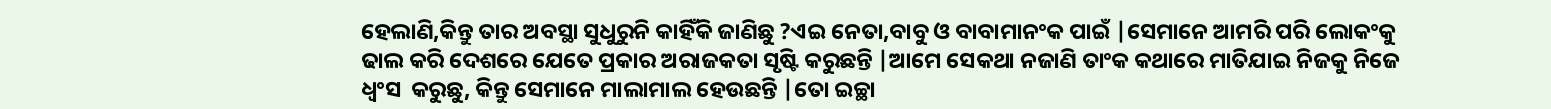ହେଲାଣି,କିନ୍ତୁ ତାର ଅବସ୍ଥା ସୁଧୁରୁନି କାହିଁକି ଜାଣିଛୁ ?ଏଇ ନେତା,ବାବୁ ଓ ବାବାମାନଂକ ପାଇଁ |ସେମାନେ ଆମରି ପରି ଲୋକଂକୁ ଢାଲ କରି ଦେଶରେ ଯେତେ ପ୍ରକାର ଅରାଜକତା ସୃଷ୍ଟି କରୁଛନ୍ତି |ଆମେ ସେକଥା ନଜାଣି ତାଂକ କଥାରେ ମାତିଯାଇ ନିଜକୁ ନିଜେ ଧ୍ୱଂସ  କରୁଛୁ, କିନ୍ତୁ ସେମାନେ ମାଲାମାଲ ହେଉଛନ୍ତି |ତୋ ଇଚ୍ଛା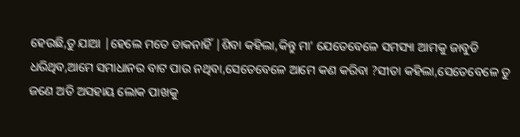ହେଉଛି,ତୁ ଯାଆ |ହେଲେ ମତେ ଡାକନାହିଁ |ଶିବା କହିଲା,କିନ୍ତୁ ମା' ଯେତେବେଳେ ସମସ୍ୟା ଆମକୁ ଜାବୁଡି ଧରିଥିବ,ଆମେ ସମାଧାନର ବାଟ ପାଉ ନଥିବା,ସେତେବେଳେ ଆମେ କଣ କରିବା ?ସୀତା କହିଲା,ସେତେବେଳେ ତୁ ଜଣେ ଅତି ଅସହାୟ ଲୋକ ପାଖକୁ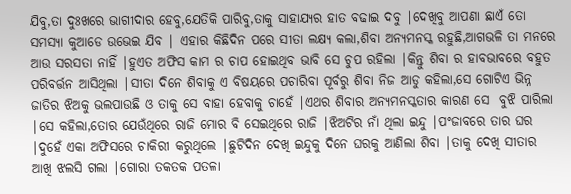ଯିବୁ,ତା ଦୁଃଖରେ ଭାଗୀଦାର ହେବୁ,ଯେତିକି ପାରିବୁ,ତାକୁ ସାହାଯ୍ୟର ହାତ ବଢାଇ ଦବୁ |ଦେଖିବୁ ଆପଣା ଛାଏଁ ତୋ ସମସ୍ୟା କୁଆଡେ ଉଭେଇ ଯିବ | ଏହାର କିଛିଦିନ ପରେ ସୀତା ଲକ୍ଷ୍ୟ କଲା,ଶିବା ଅନ୍ୟମନସ୍କ ରହୁଛି,ଆଗଭଳି ତା ମନରେ ଆଉ ସରସତା ନାହିଁ |ହୁଏତ ଅଫିସ କାମ ର ଚାପ ହୋଇଥିବ ଭାବି ସେ ଚୁପ ରହିଲା |କିନ୍ତୁ ଶିବା ର ହାବଭାବରେ ବହୁତ ପରିବର୍ତ୍ତନ ଆସିଥିଲା |ସୀତା ଦିନେ ଶିବାକୁ ଏ ବିଷୟରେ ପଚାରିବା ପୂର୍ବରୁ ଶିବା ନିଜ ଆଡୁ କହିଲା,ସେ ଗୋଟିଏ ଭିନ୍ନ ଜାତିର ଝିଅକୁ ଭଲପାଉଛି ଓ ତାକୁ ସେ ବାହା ହେବାକୁ ଚାହେଁ |ଏଥର ଶିବାର ଅନ୍ୟମନସ୍କତାର କାରଣ ସେ  ବୁଝି ପାରିଲା |ସେ କହିଲା,ତୋର ଯେଉଁଥିରେ ରାଜି ମୋର ବି ସେଇଥିରେ ରାଜି |ଝିଅଟିର ନାଁ ଥିଲା ଇନ୍ଦୁ |ପଂଜାବରେ ତାର ଘର |ଦୁହେଁ ଏକା ଅଫିସରେ ଚାକିରୀ କରୁଥିଲେ |ଛୁଟିଦିନ ଦେଖି ଇନ୍ଦୁକୁ ଦିନେ ଘରକୁ ଆଣିଲା ଶିବା |ତାକୁ ଦେଖି ସୀତାର ଆଖି ଝଲସି ଗଲା |ଗୋରା ତକତକ ପତଳା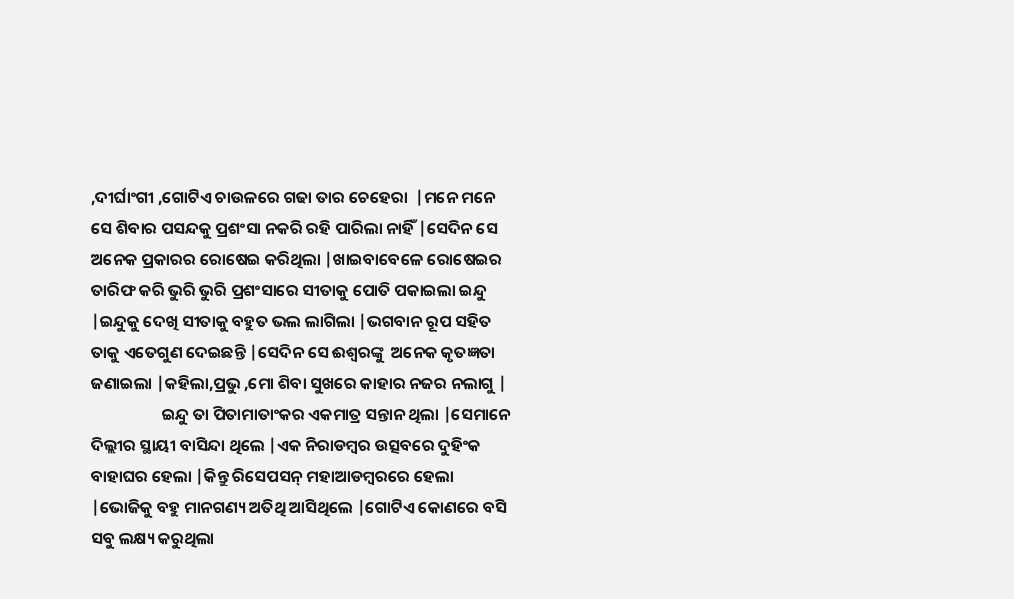,ଦୀର୍ଘାଂଗୀ ,ଗୋଟିଏ ଚାଉଳରେ ଗଢା ତାର ଚେହେରା  |ମନେ ମନେ ସେ ଶିବାର ପସନ୍ଦକୁ ପ୍ରଶଂସା ନକରି ରହି ପାରିଲା ନାହିଁ |ସେଦିନ ସେ ଅନେକ ପ୍ରକାରର ରୋଷେଇ କରିଥିଲା |ଖାଇବାବେଳେ ରୋଷେଇର ତାରିଫ କରି ଭୁରି ଭୁରି ପ୍ରଶଂସାରେ ସୀତାକୁ ପୋତି ପକାଇଲା ଇନ୍ଦୁ |ଇନ୍ଦୁକୁ ଦେଖି ସୀତାକୁ ବହୁତ ଭଲ ଲାଗିଲା |ଭଗବାନ ରୂପ ସହିତ ତାକୁ ଏତେଗୁଣ ଦେଇଛନ୍ତି |ସେଦିନ ସେ ଈଶ୍ୱରଙ୍କୁ  ଅନେକ କୃତଜ୍ଞତା ଜଣାଇଲା |କହିଲା,ପ୍ରଭୁ ,ମୋ ଶିବା ସୁଖରେ କାହାର ନଜର ନଲାଗୁ |
                   ଇନ୍ଦୁ ତା ପିତାମାତାଂକର ଏକମାତ୍ର ସନ୍ତାନ ଥିଲା |ସେମାନେ ଦିଲ୍ଲୀର ସ୍ଥାୟୀ ବାସିନ୍ଦା ଥିଲେ |ଏକ ନିରାଡମ୍ବର ଉତ୍ସବରେ ଦୁହିଂକ ବାହାଘର ହେଲା |କିନ୍ତୁ ରିସେପସନ୍ ମହାଆଡମ୍ବରରେ ହେଲା |ଭୋଜିକୁ ବହୁ ମାନଗଣ୍ୟ ଅତିଥି ଆସିଥିଲେ |ଗୋଟିଏ କୋଣରେ ବସି ସବୁ ଲକ୍ଷ୍ୟ କରୁଥିଲା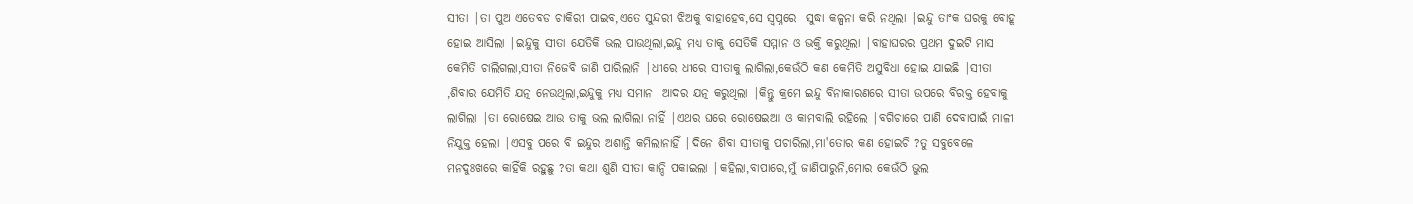ସୀତା |ତା ପୁଅ ଏତେବଡ ଚାକିରୀ ପାଇବ,ଏତେ ସୁନ୍ଦରୀ ଝିଅକୁ ବାହାହେବ,ସେ ସ୍ୱପ୍ନରେ  ସୁଦ୍ଧା କଳ୍ପନା କରି ନଥିଲା |ଇନ୍ଦୁ ତାଂକ ଘରକୁ ବୋହୂ ହୋଇ ଆସିଲା |ଇନ୍ଦୁକୁ ସୀତା ଯେତିକି ଭଲ ପାଉଥିଲା,ଇନ୍ଦୁ ମଧ୍ୟ ତାକୁ ସେତିକି ସମ୍ମାନ ଓ ଭକ୍ତି କରୁଥିଲା |ବାହାଘରର ପ୍ରଥମ ଦୁଇଟି ମାସ କେମିତି ଚାଲିଗଲା,ସୀତା ନିଜେବି ଜାଣି ପାରିଲାନି |ଧୀରେ ଧୀରେ ସୀତାକୁ ଲାଗିଲା,କେଉଁଠି କଣ କେମିତି ଅସୁବିଧା ହୋଇ ଯାଇଛି |ସୀତା ,ଶିବାର ଯେମିତି ଯତ୍ନ ନେଉଥିଲା,ଇନ୍ଦୁକୁ ମଧ୍ୟ ସମାନ  ଆଦର ଯତ୍ନ କରୁଥିଲା |କିନ୍ତୁ କ୍ରମେ ଇନ୍ଦୁ ବିନାକାରଣରେ ସୀତା ଉପରେ ବିରକ୍ତ ହେବାକୁ ଲାଗିଲା |ତା ରୋଷେଇ ଆଉ ତାକୁ ଭଲ ଲାଗିଲା ନାହିଁ |ଏଥର ଘରେ ରୋଷେଇଆ ଓ କାମବାଲି ରହିଲେ |ବଗିଚାରେ ପାଣି ଦେବାପାଇଁ ମାଳୀ ନିଯୁକ୍ତ ହେଲା |ଏସବୁ ପରେ ବି ଇନ୍ଦୁର ଅଶାନ୍ତି କମିଲାନାହିଁ |ଦିନେ ଶିବା ସୀତାକୁ ପଚାରିଲା,ମା'ତୋର କଣ ହୋଇଚି ?ତୁ ସବୁବେଳେ ମନଦୁଃଖରେ କାହିଁକି ରହୁଛୁ ?ତା କଥା ଶୁଣି ସୀତା କାନ୍ଦି ପକାଇଲା |କହିଲା,ବାପାରେ,ମୁଁ ଜାଣିପାରୁନି,ମୋର କେଉଁଠି ଭୁଲ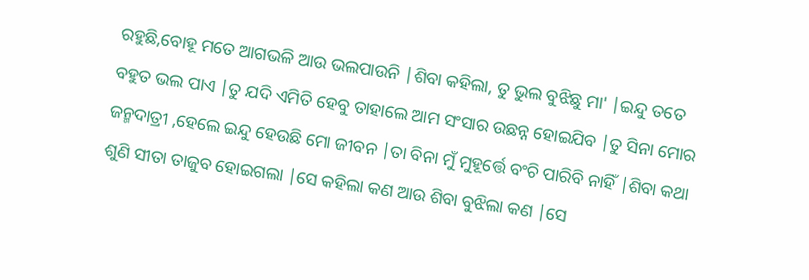ରହୁଛି,ବୋହୂ ମତେ ଆଗଭଳି ଆଉ ଭଲପାଉନି |ଶିବା କହିଲା, ତୁ ଭୁଲ ବୁଝିଛୁ ମା' |ଇନ୍ଦୁ ତତେ ବହୁତ ଭଲ ପାଏ |ତୁ ଯଦି ଏମିତି ହେବୁ ତାହାଲେ ଆମ ସଂସାର ଉଛନ୍ନ ହୋଇଯିବ |ତୁ ସିନା ମୋର ଜନ୍ମଦାତ୍ରୀ ,ହେଲେ ଇନ୍ଦୁ ହେଉଛି ମୋ ଜୀବନ |ତା ବିନା ମୁଁ ମୁହୂର୍ତ୍ତେ ବଂଚି ପାରିବି ନାହିଁ |ଶିବା କଥା ଶୁଣି ସୀତା ତାଜୁବ ହୋଇଗଲା |ସେ କହିଲା କଣ ଆଉ ଶିବା ବୁଝିଲା କଣ |ସେ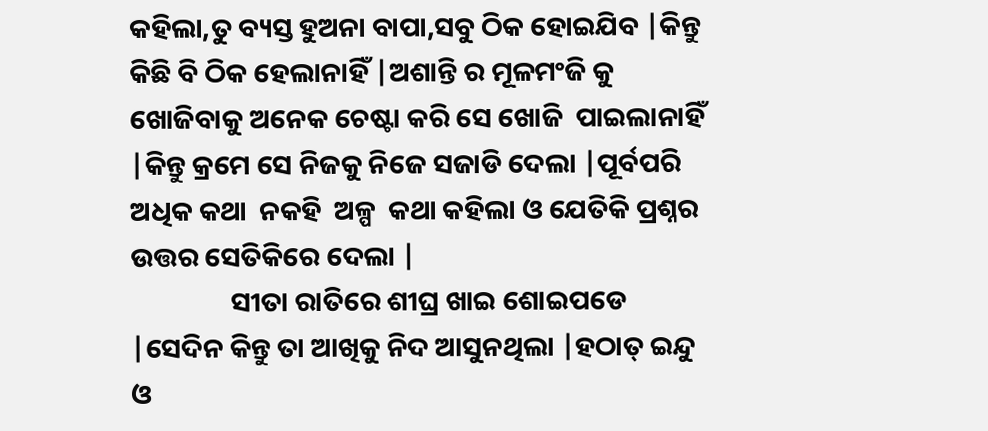କହିଲା,ତୁ ବ୍ୟସ୍ତ ହୁଅନା ବାପା,ସବୁ ଠିକ ହୋଇଯିବ |କିନ୍ତୁ କିଛି ବି ଠିକ ହେଲାନାହିଁ |ଅଶାନ୍ତି ର ମୂଳମଂଜି କୁ ଖୋଜିବାକୁ ଅନେକ ଚେଷ୍ଟା କରି ସେ ଖୋଜି  ପାଇଲାନାହିଁ |କିନ୍ତୁ କ୍ରମେ ସେ ନିଜକୁ ନିଜେ ସଜାଡି ଦେଲା |ପୂର୍ବପରି ଅଧିକ କଥା  ନକହି  ଅଳ୍ପ  କଥା କହିଲା ଓ ଯେତିକି ପ୍ରଶ୍ନର ଉତ୍ତର ସେତିକିରେ ଦେଲା |
                ସୀତା ରାତିରେ ଶୀଘ୍ର ଖାଇ ଶୋଇପଡେ |ସେଦିନ କିନ୍ତୁ ତା ଆଖିକୁ ନିଦ ଆସୁନଥିଲା |ହଠାତ୍ ଇନ୍ଦୁ ଓ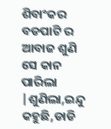ଶିବାଂକର ବଡପାଟି ର ଆବାଜ ଶୁଣି ସେ କାନ ପାରିଲା |ଶୁଣିଲା,ଇନ୍ଦୁ କହୁଛି,ଡାଡି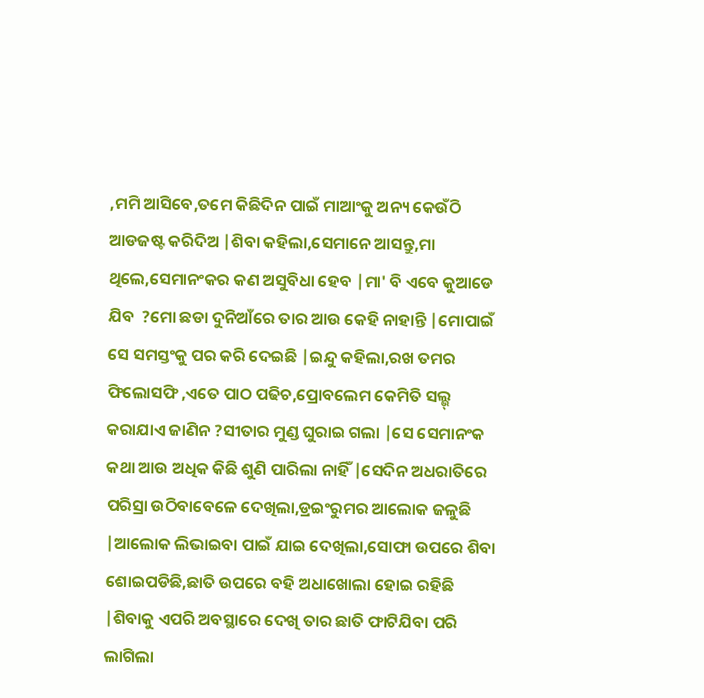,ମମି ଆସିବେ,ତମେ କିଛିଦିନ ପାଇଁ ମାଆଂକୁ ଅନ୍ୟ କେଉଁଠି ଆଡଜଷ୍ଟ କରିଦିଅ |ଶିବା କହିଲା,ସେମାନେ ଆସନ୍ତୁ,ମା ଥିଲେ,ସେମାନଂକର କଣ ଅସୁବିଧା ହେବ |ମା' ବି ଏବେ କୁଆଡେ ଯିବ  ?ମୋ ଛଡା ଦୁନିଆଁରେ ତାର ଆଉ କେହି ନାହାନ୍ତି |ମୋପାଇଁ ସେ ସମସ୍ତଂକୁ ପର କରି ଦେଇଛି |ଇନ୍ଦୁ କହିଲା,ରଖ ତମର ଫିଲୋସଫି ,ଏତେ ପାଠ ପଢିଚ,ପ୍ରୋବଲେମ କେମିତି ସଲ୍ଭ୍ କରାଯାଏ ଜାଣିନ ?ସୀତାର ମୁଣ୍ଡ ଘୁରାଇ ଗଲା |ସେ ସେମାନଂକ କଥା ଆଉ ଅଧିକ କିଛି ଶୁଣି ପାରିଲା ନାହିଁ |ସେଦିନ ଅଧରାତିରେ ପରିସ୍ରା ଉଠିବାବେଳେ ଦେଖିଲା,ଡ୍ରଇଂରୁମର ଆଲୋକ ଜଳୁଛି |ଆଲୋକ ଲିଭାଇବା ପାଇଁ ଯାଇ ଦେଖିଲା,ସୋଫା ଉପରେ ଶିବା ଶୋଇପଡିଛି,ଛାତି ଉପରେ ବହି ଅଧାଖୋଲା ହୋଇ ରହିଛି |ଶିବାକୁ ଏପରି ଅବସ୍ଥାରେ ଦେଖି ତାର ଛାତି ଫାଟିଯିବା ପରି ଲାଗିଲା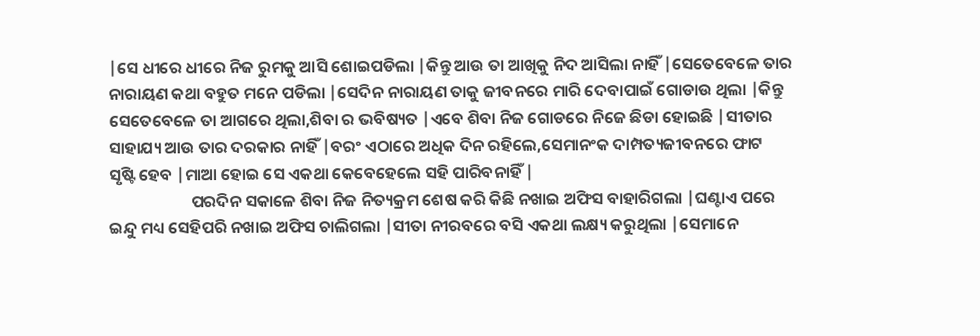|ସେ ଧୀରେ ଧୀରେ ନିଜ ରୁମକୁ ଆସି ଶୋଇପଡିଲା |କିନ୍ତୁ ଆଉ ତା ଆଖିକୁ ନିଦ ଆସିଲା ନାହିଁ |ସେତେବେଳେ ତାର ନାରାୟଣ କଥା ବହୁତ ମନେ ପଡିଲା |ସେଦିନ ନାରାୟଣ ତାକୁ ଜୀବନରେ ମାରି ଦେବାପାଇଁ ଗୋଡାଉ ଥିଲା |କିନ୍ତୁ ସେତେବେଳେ ତା ଆଗରେ ଥିଲା,ଶିବା ର ଭବିଷ୍ୟତ |ଏବେ ଶିବା ନିଜ ଗୋଡରେ ନିଜେ ଛିଡା ହୋଇଛି |ସୀତାର ସାହାଯ୍ୟ ଆଉ ତାର ଦରକାର ନାହିଁ |ବରଂ ଏଠାରେ ଅଧିକ ଦିନ ରହିଲେ,ସେମାନଂକ ଦାମ୍ପତ୍ୟଜୀବନରେ ଫାଟ ସୃଷ୍ଟି ହେବ |ମାଆ ହୋଇ ସେ ଏକଥା କେବେହେଲେ ସହି ପାରିବନାହିଁ |
                      ପରଦିନ ସକାଳେ ଶିବା ନିଜ ନିତ୍ୟକ୍ରମ ଶେଷ କରି କିଛି ନଖାଇ ଅଫିସ ବାହାରିଗଲା |ଘଣ୍ଟାଏ ପରେ ଇନ୍ଦୁ ମଧ୍ୟ ସେହିପରି ନଖାଇ ଅଫିସ ଚାଲିଗଲା |ସୀତା ନୀରବରେ ବସି ଏକଥା ଲକ୍ଷ୍ୟ କରୁଥିଲା |ସେମାନେ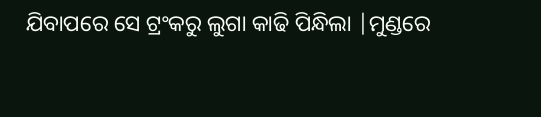ଯିବାପରେ ସେ ଟ୍ରଂକରୁ ଲୁଗା କାଢି ପିନ୍ଧିଲା |ମୁଣ୍ଡରେ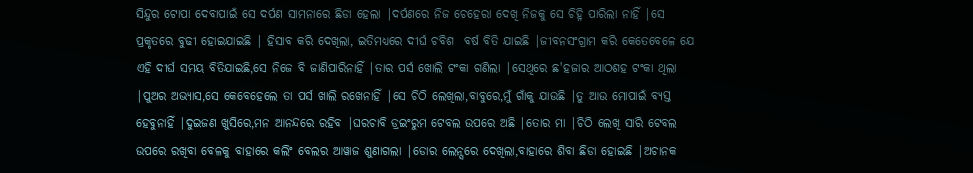ସିନ୍ଦୁର ଟୋପା ଦେବାପାଇଁ ସେ ଦର୍ପଣ ସାମନାରେ ଛିଡା ହେଲା |ଦର୍ପଣରେ ନିଜ ଚେହେରା ଦେଖି ନିଜକୁ ସେ ଚିହ୍ନି ପାରିଲା ନାହିଁ |ସେ ପ୍ରକୃତରେ ବୁଢୀ ହୋଇଯାଇଛି | ହିସାବ କରି ଦେଖିଲା, ଇତିମଧ୍ୟରେ ଦୀର୍ଘ ଚବିଶ  ବର୍ଷ ବିତି ଯାଇଛି |ଜୀବନସଂଗ୍ରାମ କରି କେତେବେଳେ ଯେ ଏହି ଦୀର୍ଘ ସମୟ ବିତିଯାଇଛି,ସେ ନିଜେ ବି ଜାଣିପାରିନାହିଁ |ତାର ପର୍ସ ଖୋଲି ଟଂକା ଗଣିଲା |ସେଥିରେ ଛ'ହଜାର ଆଠଶହ ଟଂକା ଥିଲା |ପୁଅର ଅଭ୍ୟାସ,ସେ କେବେହେଲେ ତା ପର୍ସ ଖାଲି ରଖେନାହିଁ |ସେ ଚିଠି ଲେଖିଲା,ବାବୁରେ,ମୁଁ ଗାଁକୁ ଯାଉଛି |ତୁ ଆଉ ମୋପାଇଁ ବ୍ୟସ୍ତ ହେବୁନାହିଁ |ଦୁଇଜଣ ଖୁସିରେ,ମନ ଆନନ୍ଦରେ ରହିବ |ଘରଚାବି ଡ୍ରଇଂରୁମ ଟେବଲ ଉପରେ ଅଛି |ତୋର ମା |ଚିଠି ଲେଖି ସାରି ଟେବଲ ଉପରେ ରଖିବା ବେଳକୁ ବାହାରେ କଲିଂ ବେଲର ଆୱାଜ ଶୁଣାଗଲା |ଡୋର ଲେନ୍ସରେ ଦେଖିଲା,ବାହାରେ ଶିବା ଛିଡା ହୋଇଛି |ଅଚାନକ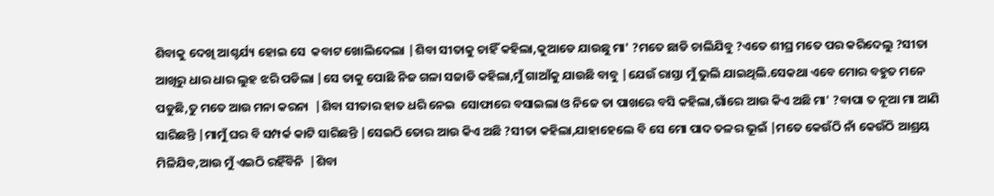ଶିବାକୁ ଦେଖି ଆଶ୍ଚର୍ଯ୍ୟ ହୋଇ ସେ  କବାଟ ଖୋଲିଦେଲା |ଶିବା ସୀତାକୁ ଚାହିଁ କହିଲା,କୁଆଡେ ଯାଉଛୁ ମା' ?ମତେ ଛାଡି ଚାଲିଯିବୁ ?ଏତେ ଶୀଘ୍ର ମତେ ପର କରିଦେଲୁ ?ସୀତା ଆଖିରୁ ଧାର ଧାର ଲୁହ ଝରି ପଡିଲା |ସେ ତାକୁ ପୋଛି ନିଜ ଗଳା ସଜାଡି କହିଲା,ମୁଁ ଗାଆଁକୁ ଯାଉଛି ବାବୁ |ଯେଉଁ ରାସ୍ତା ମୁଁ ଭୁଲି ଯାଇଥିଲି.ସେକଥା ଏବେ ମୋର ବହୁତ ମନେ ପଡୁଛି,ତୁ ମତେ ଆଉ ମନା କରନା  |ଶିବା ସୀତାର ହାତ ଧରି ନେଇ  ସୋଫାରେ ବସାଇଲା ଓ ନିଜେ ତା ପାଖରେ ବସି କହିଲା,ଗାଁରେ ଆଉ କିଏ ଅଛି ମା' ?ବାପା ତ ନୂଆ ମା ଆଣି ସାରିଛନ୍ତି |ମାମୁଁ ଘର ବି ସମ୍ପର୍କ କାଟି ସାରିଛନ୍ତି |ସେଇଠି ତୋର ଆଉ କିଏ ଅଛି ?ସୀତା କହିଲା,ଯାହାହେଲେ ବି ସେ ମୋ ପାଦ ତଳର ଭୂଇଁ |ମତେ କେଉଁଠି ନାଁ କେଉଁଠି ଆଶ୍ରୟ ମିଳିଯିବ,ଆଉ ମୁଁ ଏଇଠି ରହିଁବିନି  |ଶିବା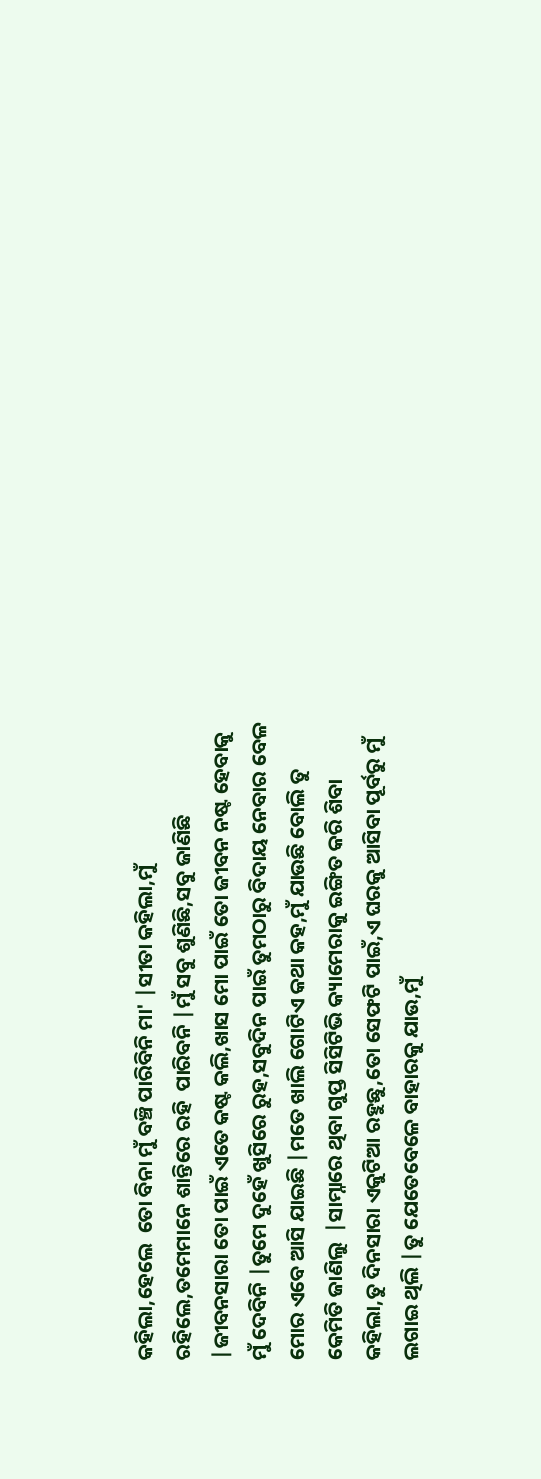କହିଲା,ହେଲେ  ତୋ ବିନା ମୁଁ ବଞ୍ଚି ପାରିବିନି ମା' |ସୀତା କହିଲା,ମୁଁ ରହିଲେ,ତମେମାନେ ଶାନ୍ତିରେ ରହି  ପାରିବନି |ମୁଁ ସବୁ ଶୁଣିଛି,ସବୁ ଜାଣିଛି |ଜୀବନସାରା ତୋ ପାଇଁ ଏତେ କଷ୍ଟ କଲି,ଖାସ ମୋ ପାଇଁ ତୋ ଜୀବନ ନଷ୍ଟ ହେବାକୁ ମୁଁ ଦେବିନି |ତୁମେ ଦୁହେଁ ଖୁସିରେ ରୁହ,ସବୁଦିନ ପାଇଁ ତୁମଠାରୁ ବିଦାୟ ନେବାର ବେଳ ମୋର ଏବେ ଆସି ଯାଇଛି |ମତେ ଖାଲି ଗୋଟିଏ କଥା କହ,ମୁଁ ଯାଉଛି ବୋଲି ତୁ କେମିତି ଜାଣିଲୁ  |ସାମ୍ନାରେ ଥିବା ଗୁପ୍ତ ସିସିଟିଭି କ୍ୟାମେରାକୁ ଇଙ୍ଗିତ କରି ଶିବା କହିଲା,ତୁ ଦିନସାରା ଏକୁଟିଆ ରହୁଛୁ,ତୋ ସେଫଟି ପାଇଁ,ଏ ଘରକୁ ଆସିବା ପୂର୍ବରୁ ମୁଁ ଲଗାଇ ଥିଲି |ତୁ ଯେତେବେଳେ ବାହାରକୁ ଯାଉ,ମୁଁ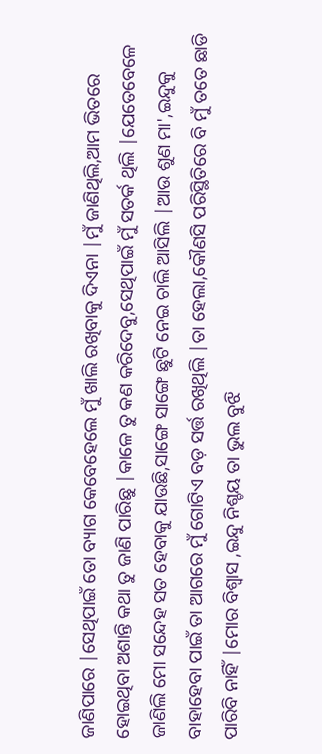ଜାଣିପାରେ |ସେଥିପାଇଁ ତୋ ବ୍ୟାଗ କେବେହେଲେ ମୁଁ ଖାଲି ରଖିବାକୁ ଦିଏନା |ମୁଁ ଜାଣିଥିଲି,ଆମ ଭିତରେ ହୋଇଥିବା ଅଶାନ୍ତି କଥା ତୁ ଜାଣି ପାରିଛୁ |କାଳେ ତୁ କଣ କରିଦେବୁ,ସେଥିପାଇଁ ମୁଁ ସତର୍କ ଥିଲି |ଯେତେବେଳେ ଜାଣିଲି ମୋ ସନ୍ଦେହ ସତ ହେବାକୁ ଯାଉଛି,ସାଙ୍ଗେ ସାଙ୍ଗେ ଛୁଟି ନେଇ ଚାଲି ଆସିଲି |ଆଉ ଶୁଣ ମା',ଇନ୍ଦୁକୁ ବାହାହେବା ପାଇଁ ତା ଆଗରେ ମୁଁ ଗୋଟିଏ ବଡ଼ ସର୍ତ୍ତ ରଖିଥିଲି |ତା ହେଲା,କୌଣସି ପରିସ୍ଥିତିରେ ବି ମୁଁ ତତେ ଛାଡି ପାରିବି ନାହିଁ |ମୋର ବିଶ୍ୱାସ ,ଇନ୍ଦୁ ନିଶ୍ଚୟ ତା ଭୁଲ ବୁଝି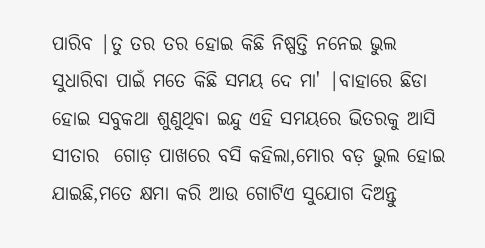ପାରିବ |ତୁ ତର ତର ହୋଇ କିଛି ନିଷ୍ପତ୍ତି ନନେଇ ଭୁଲ  ସୁଧାରିବା ପାଇଁ ମତେ କିଛି ସମୟ ଦେ ମା' |ବାହାରେ ଛିଡା ହୋଇ ସବୁକଥା ଶୁଣୁଥିବା ଇନ୍ଦୁ ଏହି ସମୟରେ ଭିତରକୁ ଆସି ସୀତାର  ଗୋଡ଼ ପାଖରେ ବସି କହିଲା,ମୋର ବଡ଼ ଭୁଲ ହୋଇ ଯାଇଛି,ମତେ କ୍ଷମା କରି ଆଉ ଗୋଟିଏ ସୁଯୋଗ ଦିଅନ୍ତୁ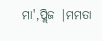ମା',ପ୍ଲିଜ |ମମତା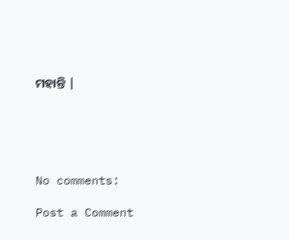ମହାନ୍ତି |





No comments:

Post a Comment